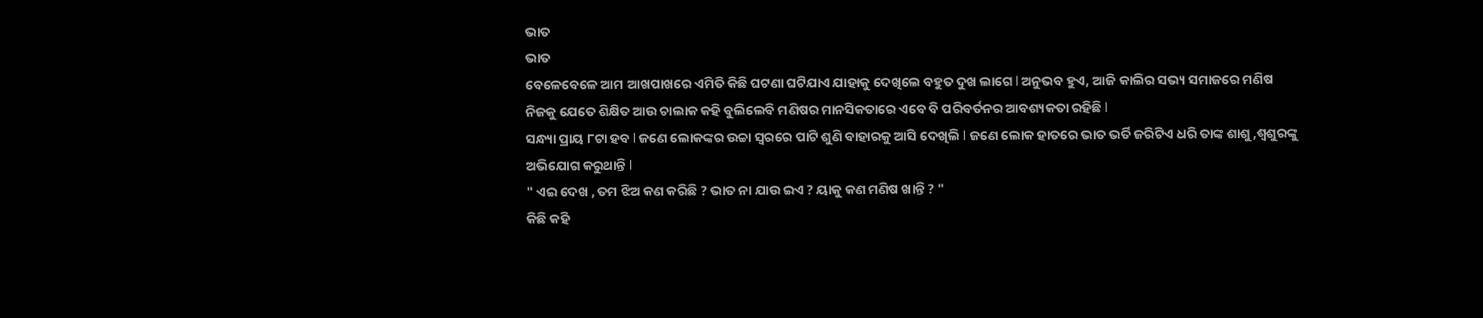ଭାତ
ଭାତ
ବେଳେବେଳେ ଆମ ଆଖପାଖରେ ଏମିତି କିଛି ଘଟଣା ଘଟିଯାଏ ଯାହାକୁ ଦେଖିଲେ ବହୁତ ଦୁଖ ଲାଗେ l ଅନୁଭବ ହୁଏ, ଆଜି କାଲିର ସଭ୍ୟ ସମାଜରେ ମଣିଷ ନିଜକୁ ଯେତେ ଶିକ୍ଷିତ ଆଉ ଚାଲାକ କହି ବୁଲିଲେବି ମଣିଷର ମାନସିକତାରେ ଏବେ ବି ପରିବର୍ତନର ଆବଶ୍ୟକତା ରହିଛି l
ସନ୍ଧ୍ୟା ପ୍ରାୟ ୮ଟା ହବ l ଜଣେ ଲୋକଙ୍କର ଉଚ୍ଚା ସ୍ୱରରେ ପାଟି ଶୁଣି ବାହାରକୁ ଆସି ଦେଖିଲି l ଜଣେ ଲୋକ ହାତରେ ଭାତ ଭର୍ତି ଜରିଟିଏ ଧରି ତାଙ୍କ ଶାଶୁ,ଶ୍ୱଶୁରଙ୍କୁ ଅଭିଯୋଗ କରୁଥାନ୍ତି l
" ଏଇ ଦେଖ , ତମ ଝିଅ କଣ କରିଛି ? ଭାତ ନା ଯାଉ ଇଏ ? ୟାକୁ କଣ ମଣିଷ ଖାନ୍ତି ? "
କିଛି କହି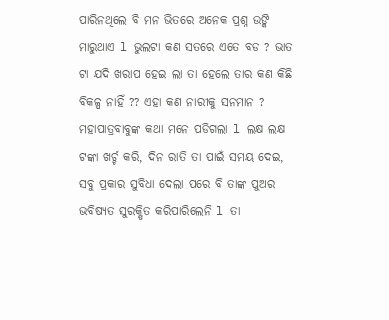ପାରିନଥିଲେ ବି ମନ ଭିତରେ ଅନେକ ପ୍ରଶ୍ନ ଉଙ୍କି ମାରୁଥାଏ l ଭୁଲଟା କଣ ସତରେ ଏତେ ବଡ ? ଭାତ ଟା ଯଦି ଖରାପ ହେଇ ଲା ତା ହେଲେ ତାର କଣ କିଛି ବିକଳ୍ପ ନାହିଁ ?? ଏହା କଣ ନାରୀକୁ ସନମାନ ?
ମହାପାତ୍ରବାବୁଙ୍କ କଥା ମନେ ପଡିଗଲା l ଲକ୍ଷ ଲକ୍ଷ ଟଙ୍କା ଖର୍ଚ୍ଚ କରି, ଦିନ ରାତି ତା ପାଇଁ ସମୟ ଦେଇ, ସବୁ ପ୍ରକାର ସୁବିଧା ଦେଲା ପରେ ବି ତାଙ୍କ ପୁଅର ଭବିଷ୍ୟତ ସୁରକ୍ଷିତ କରିପାରିଲେନି l ତା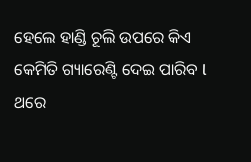ହେଲେ ହାଣ୍ଡି ଚୂଲି ଉପରେ କିଏ କେମିତି ଗ୍ୟାରେଣ୍ଟି ଦେଇ ପାରିବ l
ଥରେ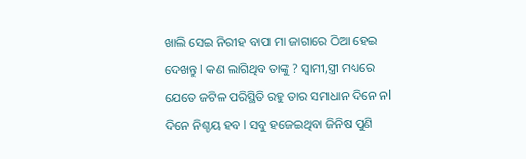ଖାଲି ସେଇ ନିରୀହ ବାପା ମା ଜାଗାରେ ଠିଆ ହେଇ ଦେଖନ୍ତୁ l କଣ ଲାଗିଥିବ ତାଙ୍କୁ ? ସ୍ୱାମୀ,ସ୍ତ୍ରୀ ମଧ୍ୟରେ ଯେତେ ଜଟିଳ ପରିସ୍ଥିତି ରହୁ ତାର ସମାଧାନ ଦିନେ ନl ଦିନେ ନିଶ୍ଚୟ ହବ l ସବୁ ହଜେଇଥିବା ଜିନିଷ ପୁଣି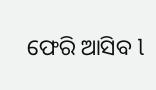ଫେରି ଆସିବ l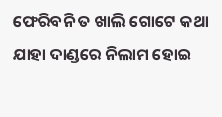ଫେରିବନି ତ ଖାଲି ଗୋଟେ କଥା ଯାହା ଦାଣ୍ଡରେ ନିଲାମ ହୋଇ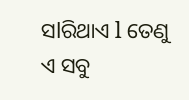ସlରିଥାଏ l ତେଣୁ ଏ ସବୁ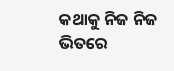କଥାକୁ ନିଜ ନିଜ ଭିତରେ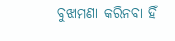ବୁଝାମଣା କରିନବା ହିଁ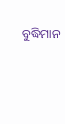ବୁଦ୍ଧିମାନ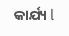କାର୍ଯ୍ୟ l